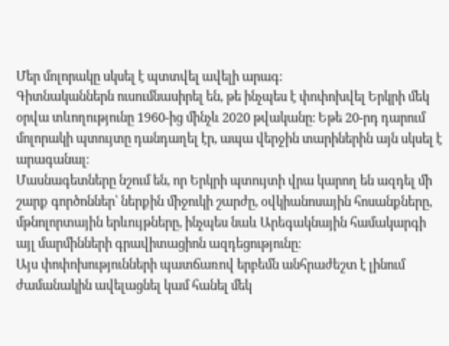Մեր մոլորակը սկսել է պտտվել ավելի արագ։
Գիտնականներն ուսումնասիրել են, թե ինչպես է փոփոխվել Երկրի մեկ օրվա տևողությունը 1960-ից մինչև 2020 թվականը։ Եթե 20-րդ դարում մոլորակի պտույտը դանդաղել էր, ապա վերջին տարիներին այն սկսել է արագանալ։
Մասնագետները նշում են, որ Երկրի պտույտի վրա կարող են ազդել մի շարք գործոններ՝ ներքին միջուկի շարժը, օվկիանոսային հոսանքները, մթնոլորտային երևույթները, ինչպես նաև Արեգակնային համակարգի այլ մարմինների գրավիտացիոն ազդեցությունը։
Այս փոփոխությունների պատճառով երբեմն անհրաժեշտ է լինում ժամանակին ավելացնել կամ հանել մեկ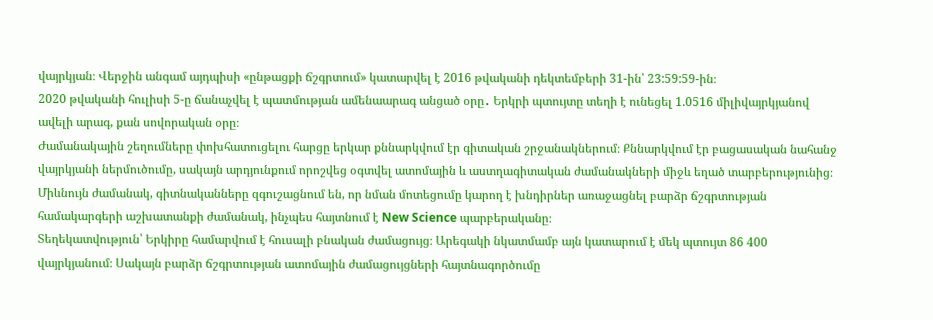վայրկյան։ Վերջին անգամ այդպիսի «ընթացքի ճշգրտում» կատարվել է 2016 թվականի դեկտեմբերի 31-ին՝ 23:59:59-ին։
2020 թվականի հուլիսի 5-ը ճանաչվել է պատմության ամենաարագ անցած օրը․ Երկրի պտույտը տեղի է ունեցել 1.0516 միլիվայրկյանով ավելի արագ, քան սովորական օրը։
Ժամանակային շեղումները փոխհատուցելու հարցը երկար քննարկվում էր գիտական շրջանակներում։ Քննարկվում էր բացասական նահանջ վայրկյանի ներմուծումը, սակայն արդյունքում որոշվեց օգտվել ատոմային և աստղագիտական ժամանակների միջև եղած տարբերությունից։
Միևնույն ժամանակ, գիտնականները զգուշացնում են, որ նման մոտեցումը կարող է խնդիրներ առաջացնել բարձր ճշգրտության համակարգերի աշխատանքի ժամանակ, ինչպես հայտնում է New Science պարբերականը։
Տեղեկատվություն՝ Երկիրը համարվում է հուսալի բնական ժամացույց։ Արեգակի նկատմամբ այն կատարում է մեկ պտույտ 86 400 վայրկյանում։ Սակայն բարձր ճշգրտության ատոմային ժամացույցների հայտնագործումը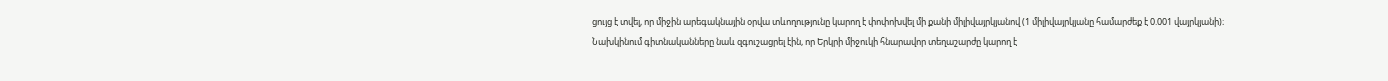ցույց է տվել, որ միջին արեգակնային օրվա տևողությունը կարող է փոփոխվել մի քանի միլիվայրկյանով (1 միլիվայրկյանը համարժեք է 0.001 վայրկյանի)։
Նախկինում գիտնականները նաև զգուշացրել էին, որ Երկրի միջուկի հնարավոր տեղաշարժը կարող է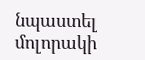նպաստել մոլորակի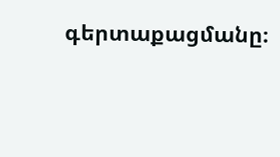գերտաքացմանը։